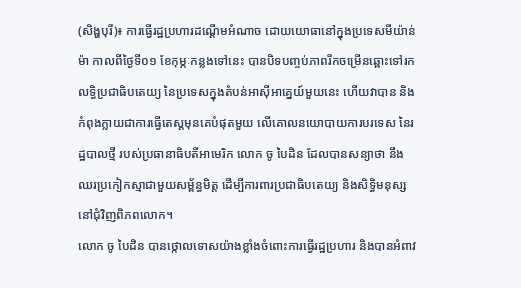(សិង្ហបុរី)៖ ការធ្វើរដ្ឋប្រហារដណ្ដើមអំណាច ដោយយោធានៅក្នុងប្រទេសមីយ៉ាន់ម៉ា កាលពីថ្ងៃទី០១ ខែកុម្ភៈកន្លងទៅនេះ បានបិទបញ្ចប់ភាពរីកចម្រើនឆ្ពោះទៅរក លទ្ធិប្រជាធិបតេយ្យ នៃប្រទេសក្នុងតំបន់អាស៊ីអាគេ្នយ៍មួយនេះ ហើយវាបាន និងកំពុងក្លាយជាការធ្វើតេស្ដមុនគេបំផុតមួយ លើគោលនយោបាយការបរទេស នៃរដ្ឋបាលថ្មី របស់ប្រធានាធិបតីអាមេរិក លោក ចូ បៃដិន ដែលបានសន្យាថា នឹងឈរប្រកៀកស្មាជាមួយសម្ព័ន្ធមិត្ត ដើម្បីការពារប្រជាធិបតេយ្យ និងសិទ្ធិមនុស្ស នៅជុំវិញពិភពលោក។
លោក ចូ បៃដិន បានថ្កោលទោសយ៉ាងខ្លាំងចំពោះការធ្វើរដ្ឋប្រហារ និងបានអំពាវ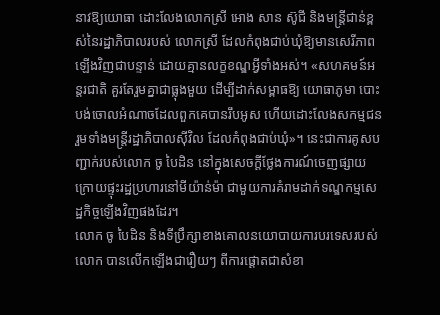នាវឱ្យយោធា ដោះលែងលោកស្រី អោង សាន ស៊ូជី និងមន្ត្រីជាន់ខ្ពស់នៃរដ្ឋាភិបាលរបស់ លោកស្រី ដែលកំពុងជាប់ឃុំឱ្យមានសេរីភាពឡើងវិញជាបន្ទាន់ ដោយគ្មានលក្ខខណ្ឌអ្វីទាំងអស់។ «សហគមន៍អន្តរជាតិ គួរតែរួមគ្នាជាធ្លុងមួយ ដើម្បីដាក់សម្ពាធឱ្យ យោធាភូមា បោះបង់ចោលអំណាចដែលពួកគេបានរឹបអូស ហើយដោះលែងសកម្មជន រួមទាំងមន្ត្រីរដ្ឋាភិបាលស៊ីវិល ដែលកំពុងជាប់ឃុំ»។ នេះជាការគូសបញ្ជាក់របស់លោក ចូ បៃដិន នៅក្នុងសេចក្ដីថ្លែងការណ៍ចេញផ្សាយ ក្រោយផ្ទុះរដ្ឋប្រហារនៅមីយ៉ាន់ម៉ា ជាមួយការគំរាមដាក់ទណ្ឌកម្មសេដ្ឋកិច្ចឡើងវិញផងដែរ។
លោក ចូ បៃដិន និងទីប្រឹក្សាខាងគោលនយោបាយការបរទេសរបស់លោក បានលើកឡើងជារឿយៗ ពីការផ្ដោតជាសំខា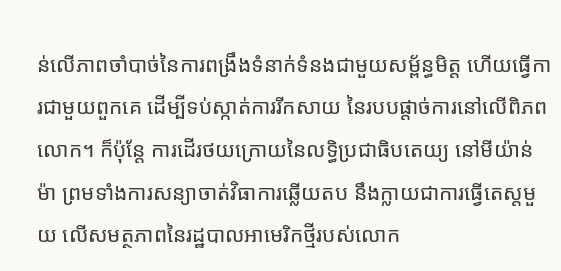ន់លើភាពចាំបាច់នៃការពង្រឹងទំនាក់ទំនងជាមួយសម្ព័ន្ធមិត្ត ហើយធ្វើការជាមួយពួកគេ ដើម្បីទប់ស្កាត់ការរីកសាយ នៃរបបផ្ដាច់ការនៅលើពិភពលោក។ ក៏ប៉ុន្តែ ការដើរថយក្រោយនៃលទ្ធិប្រជាធិបតេយ្យ នៅមីយ៉ាន់ម៉ា ព្រមទាំងការសន្យាចាត់វិធាការឆ្លើយតប នឹងក្លាយជាការធ្វើតេស្ដមួយ លើសមត្ថភាពនៃរដ្ឋបាលអាមេរិកថ្មីរបស់លោក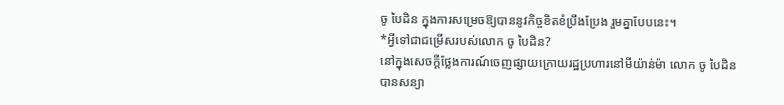ចូ បៃដិន ក្នុងការសម្រេចឱ្យបាននូវកិច្ចខិតខំប្រឹងប្រែង រួមគ្នាបែបនេះ។
*អ្វីទៅជាជម្រើសរបស់លោក ចូ បៃដិន?
នៅក្នុងសេចក្ដីថ្លែងការណ៍ចេញផ្សាយក្រោយរដ្ឋប្រហារនៅមីយ៉ាន់ម៉ា លោក ចូ បៃដិន បានសន្យា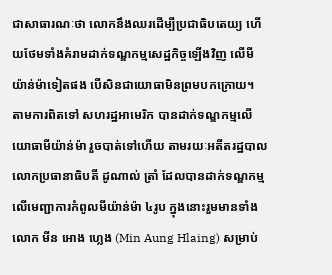ជាសាធារណៈថា លោកនឹងឈរដើម្បីប្រជាធិបតេយ្យ ហើយថែមទាំងគំរាមដាក់ទណ្ឌកម្មសេដ្ឋកិច្ចឡើងវិញ លើមីយ៉ាន់ម៉ាទៀតផង បើសិនជាយោធាមិនព្រមបកក្រោយ។ តាមការពិតទៅ សហរដ្ឋអាមេរិក បានដាក់ទណ្ឌកម្មលើយោធាមីយ៉ាន់ម៉ា រួចបាត់ទៅហើយ តាមរយៈអតីតរដ្ឋបាលលោកប្រធានាធិបតី ដូណាល់ ត្រាំ ដែលបានដាក់ទណ្ឌកម្មលើមេញ្ជាការកំពូលមីយ៉ាន់ម៉ា ៤រូប ក្នុងនោះរួមមានទាំងលោក មីន អោង ហ្លេង (Min Aung Hlaing) សម្រាប់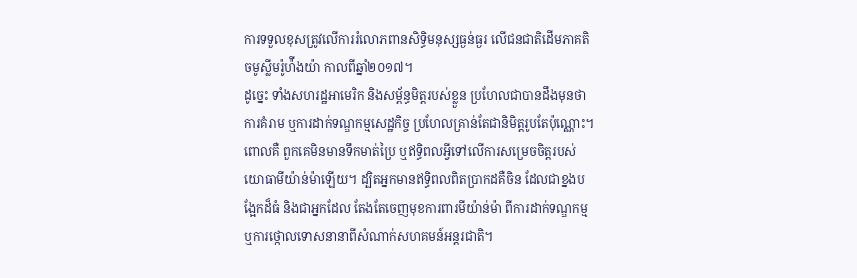ការទទួលខុសត្រូវលើការរំលោភពានសិទ្ធិមនុស្សធ្ងន់ធ្ងរ លើជនជាតិដើមភាគតិចមូស្លីមរ៉ូហ៉ីងយ៉ា កាលពីឆ្នាំ២០១៧។
ដូច្នេះ ទាំងសហរដ្ឋអាមេរិក និងសម្ព័ន្ធមិត្តរបស់ខ្លួន ប្រហែលជាបានដឹងមុនថា ការគំរាម ឬការដាក់ទណ្ឌកម្មសេដ្ឋកិច្ច ប្រហែលគ្រាន់តែជានិមិត្តរូបតែប៉ុណ្ណោះ។ ពោលគឺ ពួកគេមិនមានទឹកមាត់ប្រៃ ឬឥទ្ធិពលអ្វីទៅលើការសម្រេចចិត្តរបស់យោធាមីយ៉ាន់ម៉ាឡើយ។ ដ្បិតអ្នកមានឥទ្ធិពលពិតប្រាកដគឺចិន ដែលជាខ្នងបង្អែកដ៏ធំ និងជាអ្នកដែល តែងតែចេញមុខការពារមីយ៉ាន់ម៉ា ពីការដាក់ទណ្ឌកម្ម ឬការថ្កោលទោសនានាពីសំណាក់សហគមន៍អន្តរជាតិ។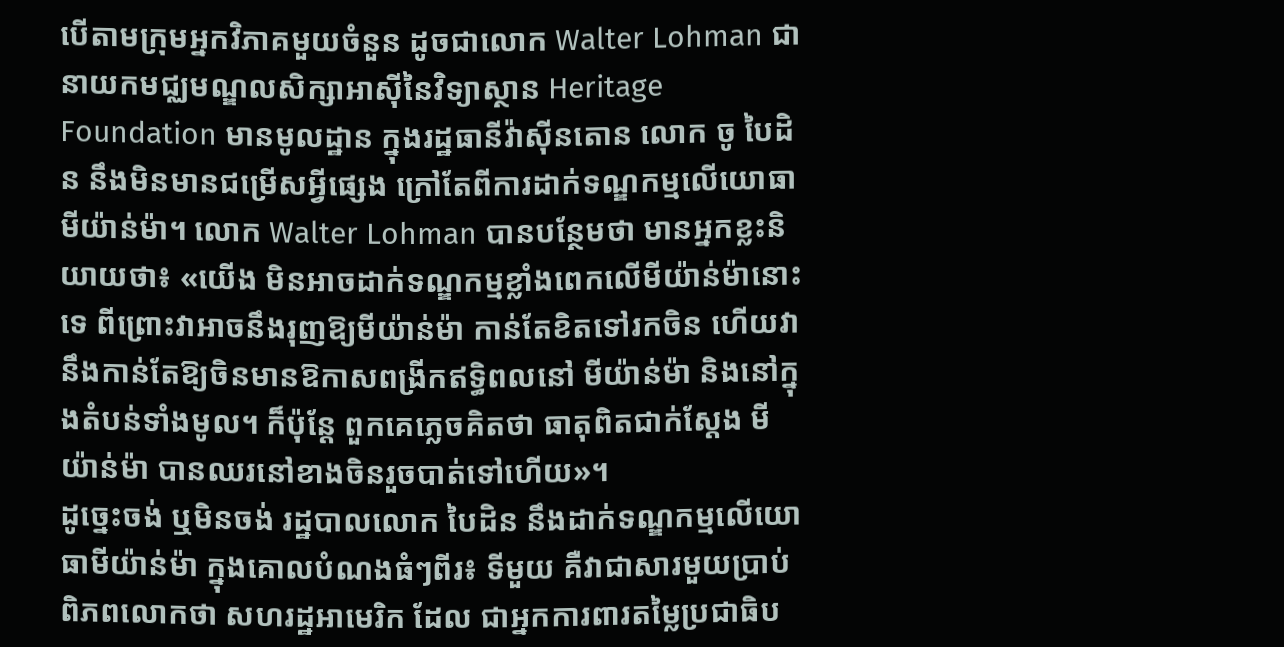បើតាមក្រុមអ្នកវិភាគមួយចំនួន ដូចជាលោក Walter Lohman ជានាយកមជ្ឈមណ្ឌលសិក្សាអាស៊ីនៃវិទ្យាស្ថាន Heritage Foundation មានមូលដ្ឋាន ក្នុងរដ្ឋធានីវ៉ាស៊ីនតោន លោក ចូ បៃដិន នឹងមិនមានជម្រើសអ្វីផ្សេង ក្រៅតែពីការដាក់ទណ្ឌកម្មលើយោធាមីយ៉ាន់ម៉ា។ លោក Walter Lohman បានបន្ថែមថា មានអ្នកខ្លះនិយាយថា៖ «យើង មិនអាចដាក់ទណ្ឌកម្មខ្លាំងពេកលើមីយ៉ាន់ម៉ានោះទេ ពីព្រោះវាអាចនឹងរុញឱ្យមីយ៉ាន់ម៉ា កាន់តែខិតទៅរកចិន ហើយវានឹងកាន់តែឱ្យចិនមានឱកាសពង្រីកឥទ្ធិពលនៅ មីយ៉ាន់ម៉ា និងនៅក្នុងតំបន់ទាំងមូល។ ក៏ប៉ុន្តែ ពួកគេភ្លេចគិតថា ធាតុពិតជាក់ស្ដែង មីយ៉ាន់ម៉ា បានឈរនៅខាងចិនរួចបាត់ទៅហើយ»។
ដូច្នេះចង់ ឬមិនចង់ រដ្ឋបាលលោក បៃដិន នឹងដាក់ទណ្ឌកម្មលើយោធាមីយ៉ាន់ម៉ា ក្នុងគោលបំណងធំៗពីរ៖ ទីមួយ គឺវាជាសារមួយប្រាប់ពិភពលោកថា សហរដ្ឋអាមេរិក ដែល ជាអ្នកការពារតម្លៃប្រជាធិប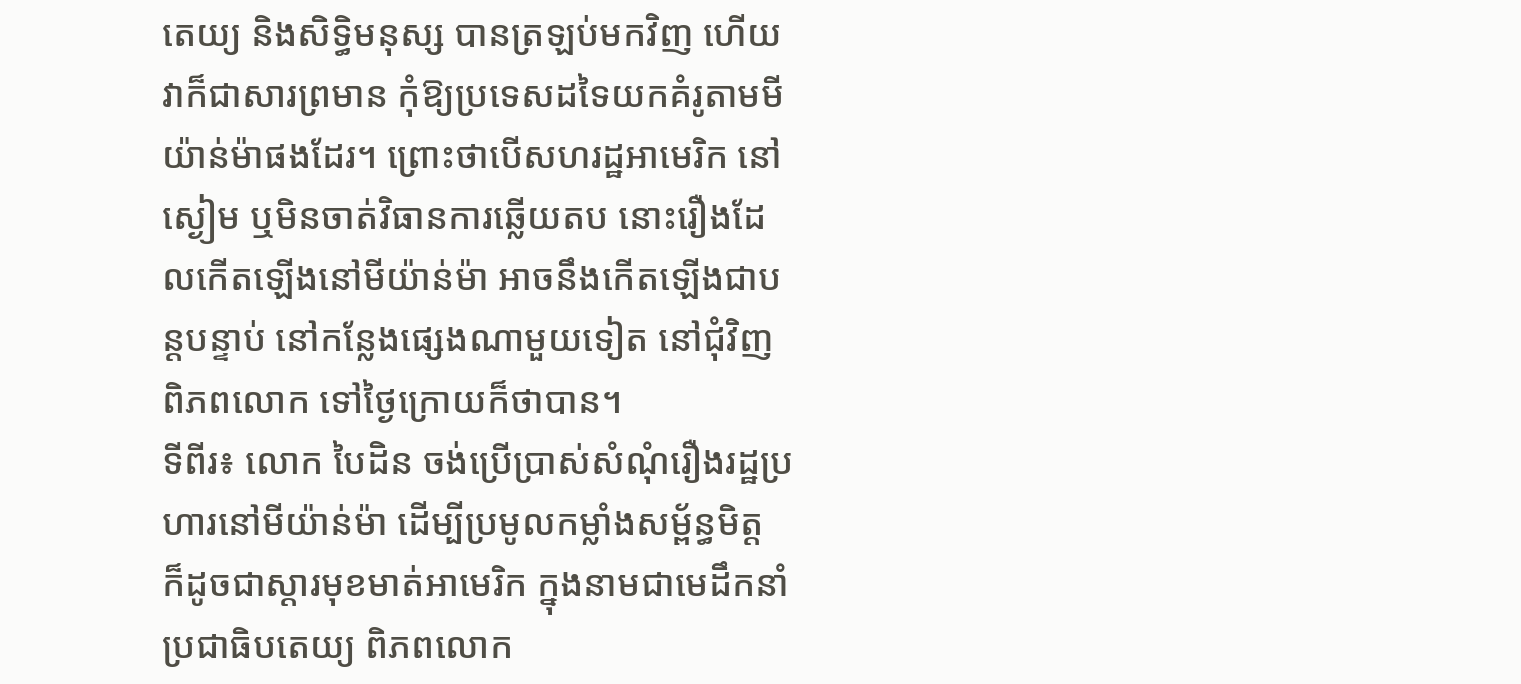តេយ្យ និងសិទ្ធិមនុស្ស បានត្រឡប់មកវិញ ហើយវាក៏ជាសារព្រមាន កុំឱ្យប្រទេសដទៃយកគំរូតាមមីយ៉ាន់ម៉ាផងដែរ។ ព្រោះថាបើសហរដ្ឋអាមេរិក នៅស្ងៀម ឬមិនចាត់វិធានការឆ្លើយតប នោះរឿងដែលកើតឡើងនៅមីយ៉ាន់ម៉ា អាចនឹងកើតឡើងជាបន្តបន្ទាប់ នៅកន្លែងផ្សេងណាមួយទៀត នៅជុំវិញពិភពលោក ទៅថ្ងៃក្រោយក៏ថាបាន។
ទីពីរ៖ លោក បៃដិន ចង់ប្រើប្រាស់សំណុំរឿងរដ្ឋប្រហារនៅមីយ៉ាន់ម៉ា ដើម្បីប្រមូលកម្លាំងសម្ព័ន្ធមិត្ត ក៏ដូចជាស្ដារមុខមាត់អាមេរិក ក្នុងនាមជាមេដឹកនាំប្រជាធិបតេយ្យ ពិភពលោក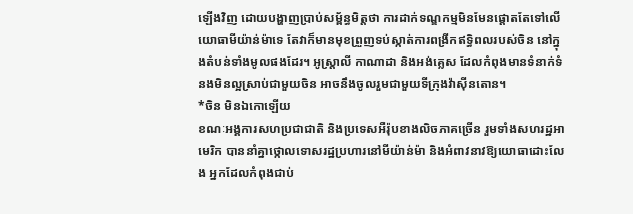ឡើងវិញ ដោយបង្ហាញប្រាប់សម្ព័ន្ធមិត្តថា ការដាក់ទណ្ឌកម្មមិនមែនផ្ដោតតែទៅលើយោធាមីយ៉ាន់ម៉ាទេ តែវាក៏មានមុខព្រួញទប់ស្កាត់ការពង្រីកឥទ្ធិពលរបស់ចិន នៅក្នុងតំបន់ទាំងមូលផងដែរ។ អូស្រ្តាលី កាណាដា និងអង់គ្លេស ដែលកំពុងមានទំនាក់ទំនងមិនល្អស្រាប់ជាមួយចិន អាចនឹងចូលរួមជាមួយទីក្រុងវ៉ាស៊ីនតោន។
*ចិន មិនឯកោឡើយ
ខណៈអង្គការសហប្រជាជាតិ និងប្រទេសអឺរ៉ុបខាងលិចភាគច្រើន រួមទាំងសហរដ្ឋអាមេរិក បាននាំគ្នាថ្កោលទោសរដ្ឋប្រហារនៅមីយ៉ាន់ម៉ា និងអំពាវនាវឱ្យយោធាដោះលែង អ្នកដែលកំពុងជាប់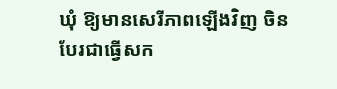ឃុំ ឱ្យមានសេរីភាពឡើងវិញ ចិនបែរជាធ្វើសក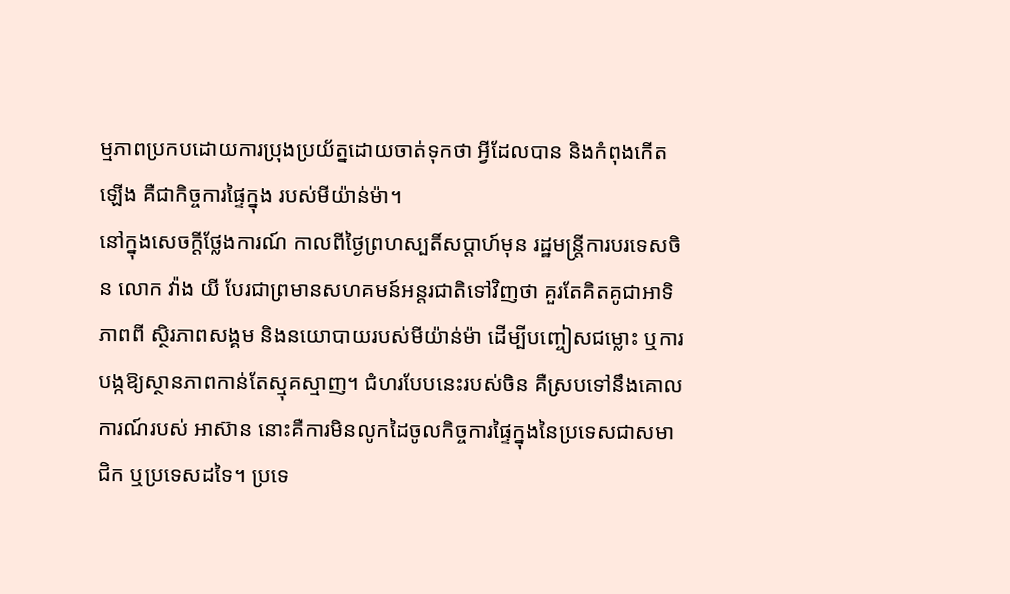ម្មភាពប្រកបដោយការប្រុងប្រយ័ត្នដោយចាត់ទុកថា អ្វីដែលបាន និងកំពុងកើតឡើង គឺជាកិច្ចការផ្ទៃក្នុង របស់មីយ៉ាន់ម៉ា។
នៅក្នុងសេចក្ដីថ្លែងការណ៍ កាលពីថ្ងៃព្រហស្បតិ៍សប្ដាហ៍មុន រដ្ឋមន្ត្រីការបរទេសចិន លោក វ៉ាង យី បែរជាព្រមានសហគមន៍អន្តរជាតិទៅវិញថា គួរតែគិតគូជាអាទិភាពពី ស្ថិរភាពសង្គម និងនយោបាយរបស់មីយ៉ាន់ម៉ា ដើម្បីបញ្ចៀសជម្លោះ ឬការបង្កឱ្យស្ថានភាពកាន់តែស្មុគស្មាញ។ ជំហរបែបនេះរបស់ចិន គឺស្របទៅនឹងគោលការណ៍របស់ អាស៊ាន នោះគឺការមិនលូកដៃចូលកិច្ចការផ្ទៃក្នុងនៃប្រទេសជាសមាជិក ឬប្រទេសដទៃ។ ប្រទេ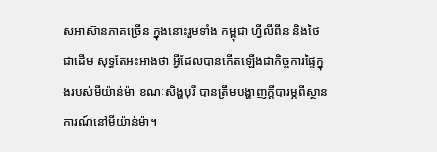សអាស៊ានភាគច្រើន ក្នុងនោះរួមទាំង កម្ពុជា ហ្វីលីពីន និងថៃ ជាដើម សុទ្ធតែអះអាងថា អ្វីដែលបានកើតឡើងជាកិច្ចការផ្ទៃក្នុងរបស់មីយ៉ាន់ម៉ា ខណៈសិង្ហបុរី បានត្រឹមបង្ហាញក្ដីបារម្ភពីស្ថានការណ៍នៅមីយ៉ាន់ម៉ា។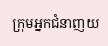ក្រុមអ្នកជំនាញយ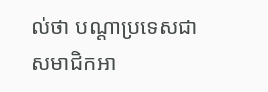ល់ថា បណ្ដាប្រទេសជាសមាជិកអា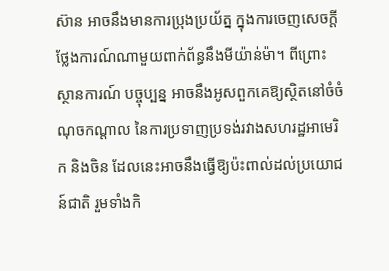ស៊ាន អាចនឹងមានការប្រុងប្រយ័ត្ន ក្នុងការចេញសេចក្ដីថ្លែងការណ៍ណាមួយពាក់ព័ន្ធនឹងមីយ៉ាន់ម៉ា។ ពីព្រោះស្ថានការណ៍ បច្ចុប្បន្ន អាចនឹងអូសពួកគេឱ្យស្ថិតនៅចំចំណុចកណ្ដាល នៃការប្រទាញប្រទង់រវាងសហរដ្ឋអាមេរិក និងចិន ដែលនេះអាចនឹងធ្វើឱ្យប៉ះពាល់ដល់ប្រយោជន៍ជាតិ រួមទាំងកិ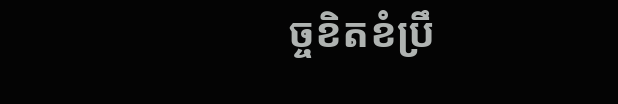ច្ចខិតខំប្រឹ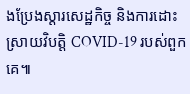ងប្រែងស្ដារសេដ្ឋកិច្ច និងការដោះស្រាយវិបត្តិ COVID-19 របស់ពួកគេ៕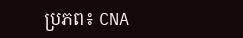ប្រភព៖ CNA